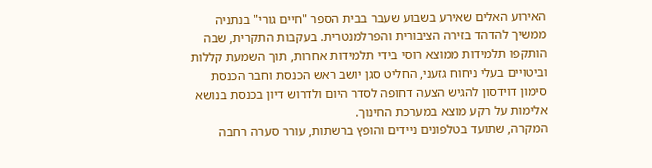האירוע האלים שאירע בשבוע שעבר בבית הספר "חיים גורי" בנתניה ממשיך להדהד בזירה הציבורית והפרלמנטרית. בעקבות התקרית, שבה הותקפו תלמידות ממוצא רוסי בידי תלמידות אחרות, תוך השמעת קללות וביטויים בעלי ניחוח גזעני, החליט סגן יושב ראש הכנסת וחבר הכנסת סימון דוידסון להגיש הצעה דחופה לסדר היום ולדרוש דיון בכנסת בנושא אלימות על רקע מוצא במערכת החינוך.
המקרה, שתועד בטלפונים ניידים והופץ ברשתות, עורר סערה רחבה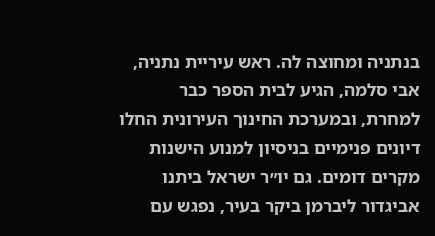בנתניה ומחוצה לה. ראש עיריית נתניה, אבי סלמה, הגיע לבית הספר כבר למחרת, ובמערכת החינוך העירונית החלו דיונים פנימיים בניסיון למנוע הישנות מקרים דומים. גם יו״ר ישראל ביתנו אביגדור ליברמן ביקר בעיר, נפגש עם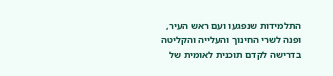התלמידות שנפגעו ועם ראש העיר, ופנה לשרי החינוך והעלייה והקליטה בדרישה לקדם תוכנית לאומית של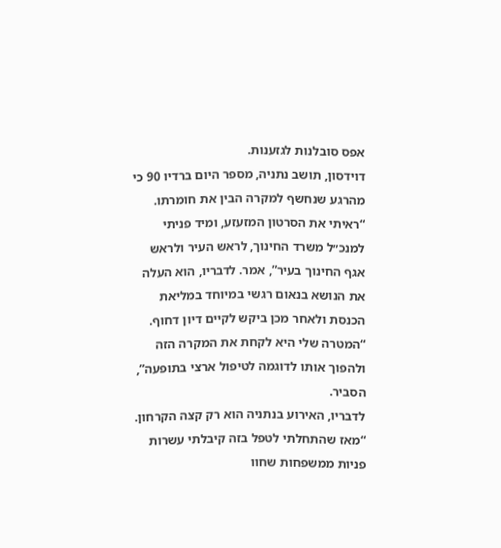אפס סובלנות לגזענות.
דוידסון, תושב נתניה, מספר היום ברדיו 90 כי מהרגע שנחשף למקרה הבין את חומרתו. “ראיתי את הסרטון המזעזע, ומיד פניתי למנכ״ל משרד החינוך, לראש העיר ולראש אגף החינוך בעיר”, אמר. לדבריו, הוא העלה את הנושא בנאום רגשי במיוחד במליאת הכנסת ולאחר מכן ביקש לקיים דיון דחוף. “המטרה שלי היא לקחת את המקרה הזה ולהפוך אותו לדוגמה לטיפול ארצי בתופעה”, הסביר.
לדבריו, האירוע בנתניה הוא רק קצה הקרחון. “מאז שהתחלתי לטפל בזה קיבלתי עשרות פניות ממשפחות שחוו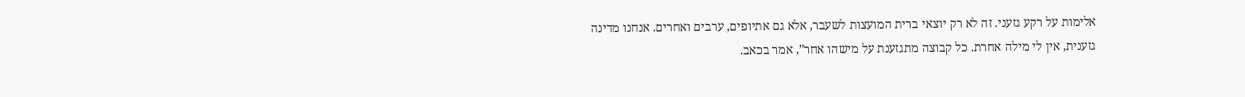אלימות על רקע גזעני. זה לא רק יוצאי ברית המועצות לשעבר, אלא גם אתיופים, ערבים ואחרים. אנחנו מדינה גזענית, אין לי מילה אחרת. כל קבוצה מתגזענת על מישהו אחר”, אמר בכאב.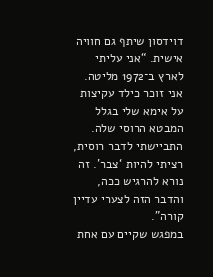דוידסון שיתף גם חוויה אישית. “אני עליתי לארץ ב־1972 מליטה. אני זוכר כילד עקיצות על אימא שלי בגלל המבטא הרוסי שלה. התביישתי לדבר רוסית, רציתי להיות ‘צבר’. זה נורא להרגיש ככה, והדבר הזה לצערי עדיין קורה”.
במפגש שקיים עם אחת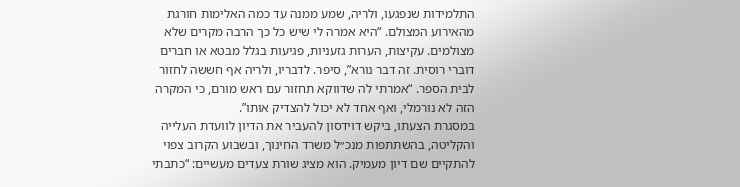התלמידות שנפגעו, ולריה, שמע ממנה עד כמה האלימות חורגת מהאירוע המצולם. “היא אמרה לי שיש כל כך הרבה מקרים שלא מצולמים. עקיצות, הערות גזעניות, פגיעות בגלל מבטא או חברים דוברי רוסית. זה דבר נורא”, סיפר. לדבריו, ולריה אף חששה לחזור לבית הספר. “אמרתי לה שדווקא תחזור עם ראש מורם, כי המקרה הזה לא נורמלי, ואף אחד לא יכול להצדיק אותו”.
במסגרת הצעתו, ביקש דוידסון להעביר את הדיון לוועדת העלייה והקליטה, בהשתתפות מנכ״ל משרד החינוך, ובשבוע הקרוב צפוי להתקיים שם דיון מעמיק. הוא מציג שורת צעדים מעשיים: “כתבתי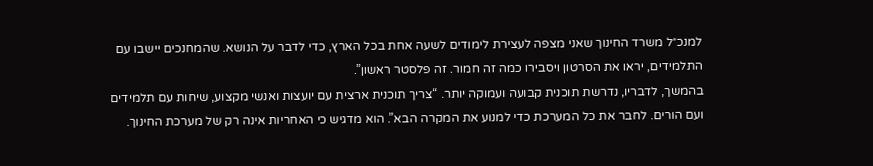למנכ״ל משרד החינוך שאני מצפה לעצירת לימודים לשעה אחת בכל הארץ, כדי לדבר על הנושא. שהמחנכים יישבו עם התלמידים, יראו את הסרטון ויסבירו כמה זה חמור. זה פלסטר ראשון”.
בהמשך, לדבריו, נדרשת תוכנית קבועה ועמוקה יותר. “צריך תוכנית ארצית עם יועצות ואנשי מקצוע, שיחות עם תלמידים ועם הורים. לחבר את כל המערכת כדי למנוע את המקרה הבא”. הוא מדגיש כי האחריות אינה רק של מערכת החינוך.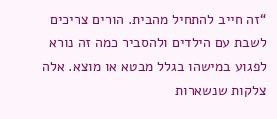“זה חייב להתחיל מהבית. הורים צריכים לשבת עם הילדים ולהסביר כמה זה נורא לפגוע במישהו בגלל מבטא או מוצא. אלה צלקות שנשארות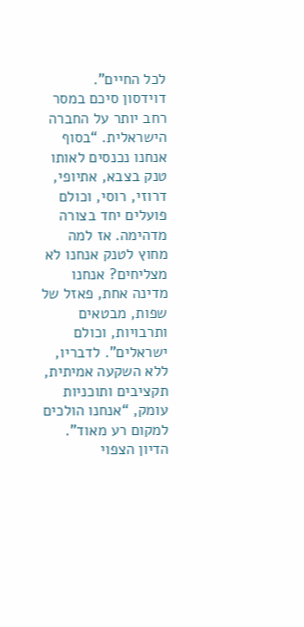לכל החיים”.
דוידסון סיכם במסר רחב יותר על החברה הישראלית. “בסוף אנחנו נכנסים לאותו טנק בצבא, אתיופי, דרוזי, רוסי, וכולם פועלים יחד בצורה מדהימה. אז למה מחוץ לטנק אנחנו לא מצליחים? אנחנו מדינה אחת, פאזל של שפות, מבטאים ותרבויות, וכולם ישראלים”. לדבריו, ללא השקעה אמיתית, תקציבים ותוכניות עומק, “אנחנו הולכים למקום רע מאוד”.
הדיון הצפוי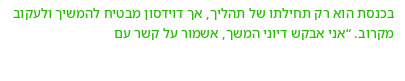בכנסת הוא רק תחילתו של תהליך, אך דוידסון מבטיח להמשיך ולעקוב מקרוב. “אני אבקש דיוני המשך, אשמור על קשר עם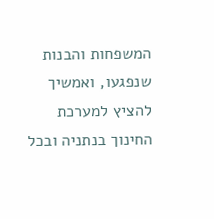המשפחות והבנות שנפגעו, ואמשיך להציץ למערכת החינוך בנתניה ובכל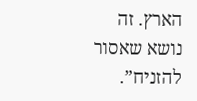הארץ. זה נושא שאסור להזניח”.